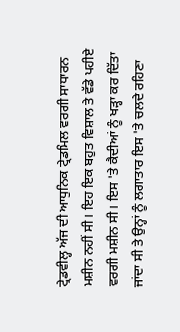ਟ੍ਰੇਡਵੀਲ੍ਹ ਅੱਜ ਦੀ ਆਧੁਨਿਕ ਟ੍ਰੇਡਮਿਲ ਵਰਗੀ ਸਾਧਾਰਨ ਮਸ਼ੀਨ ਨਹੀਂ ਸੀ। ਇਹ ਇਕ ਬਹੁਤ ਵਿਸ਼ਾਲ ਤੇ ਵੱਡੇ ਪਹੀਏ ਵਰਗੀ ਮਸ਼ੀਨ ਸੀ। ਇਸ 'ਤੇ ਕੈਦੀਆਂ ਨੂੰ ਖੜ੍ਹਾ ਕਰ ਦਿੱਤਾ ਜਾਂਦਾ ਸੀ ਤੇ ਉਨ੍ਹਾਂ ਨੂੰ ਲਗਾਤਾਰ ਇਸ 'ਤੇ ਚਲਦੇ ਰਹਿਣਾ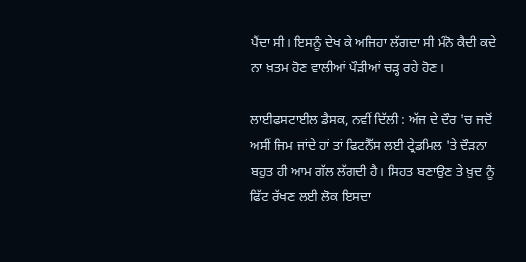ਪੈਂਦਾ ਸੀ। ਇਸਨੂੰ ਦੇਖ ਕੇ ਅਜਿਹਾ ਲੱਗਦਾ ਸੀ ਮੰਨੋ ਕੈਦੀ ਕਦੇ ਨਾ ਖ਼ਤਮ ਹੋਣ ਵਾਲੀਆਂ ਪੌੜੀਆਂ ਚੜ੍ਹ ਰਹੇ ਹੋਣ।

ਲਾਈਫਸਟਾਈਲ ਡੈਸਕ, ਨਵੀਂ ਦਿੱਲੀ : ਅੱਜ ਦੇ ਦੌਰ 'ਚ ਜਦੋਂ ਅਸੀਂ ਜਿਮ ਜਾਂਦੇ ਹਾਂ ਤਾਂ ਫਿਟਨੈੱਸ ਲਈ ਟ੍ਰੇਡਮਿਲ 'ਤੇ ਦੌੜਨਾ ਬਹੁਤ ਹੀ ਆਮ ਗੱਲ ਲੱਗਦੀ ਹੈ। ਸਿਹਤ ਬਣਾਉਣ ਤੇ ਖ਼ੁਦ ਨੂੰ ਫਿੱਟ ਰੱਖਣ ਲਈ ਲੋਕ ਇਸਦਾ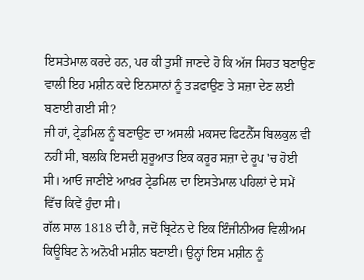ਇਸਤੇਮਾਲ ਕਰਦੇ ਹਨ, ਪਰ ਕੀ ਤੁਸੀਂ ਜਾਣਦੇ ਹੋ ਕਿ ਅੱਜ ਸਿਹਤ ਬਣਾਉਣ ਵਾਲੀ ਇਹ ਮਸ਼ੀਨ ਕਦੇ ਇਨਸਾਨਾਂ ਨੂੰ ਤੜਫਾਉਣ ਤੇ ਸਜ਼ਾ ਦੇਣ ਲਈ ਬਣਾਈ ਗਈ ਸੀ?
ਜੀ ਹਾਂ, ਟ੍ਰੇਡਮਿਲ ਨੂੰ ਬਣਾਉਣ ਦਾ ਅਸਲੀ ਮਕਸਦ ਫਿਟਨੈੱਸ ਬਿਲਕੁਲ ਵੀ ਨਹੀਂ ਸੀ, ਬਲਕਿ ਇਸਦੀ ਸ਼ੁਰੂਆਤ ਇਕ ਕਰੂਰ ਸਜ਼ਾ ਦੇ ਰੂਪ 'ਚ ਹੋਈ ਸੀ। ਆਓ ਜਾਣੀਏ ਆਖ਼ਰ ਟ੍ਰੇਡਮਿਲ ਦਾ ਇਸਤੇਮਾਲ ਪਹਿਲਾਂ ਦੇ ਸਮੇਂ ਵਿੱਚ ਕਿਵੇਂ ਹੁੰਦਾ ਸੀ।
ਗੱਲ ਸਾਲ 1818 ਦੀ ਹੈ, ਜਦੋਂ ਬ੍ਰਿਟੇਨ ਦੇ ਇਕ ਇੰਜੀਨੀਅਰ ਵਿਲੀਅਮ ਕਿਊਬਿਟ ਨੇ ਅਨੋਖੀ ਮਸ਼ੀਨ ਬਣਾਈ। ਉਨ੍ਹਾਂ ਇਸ ਮਸ਼ੀਨ ਨੂੰ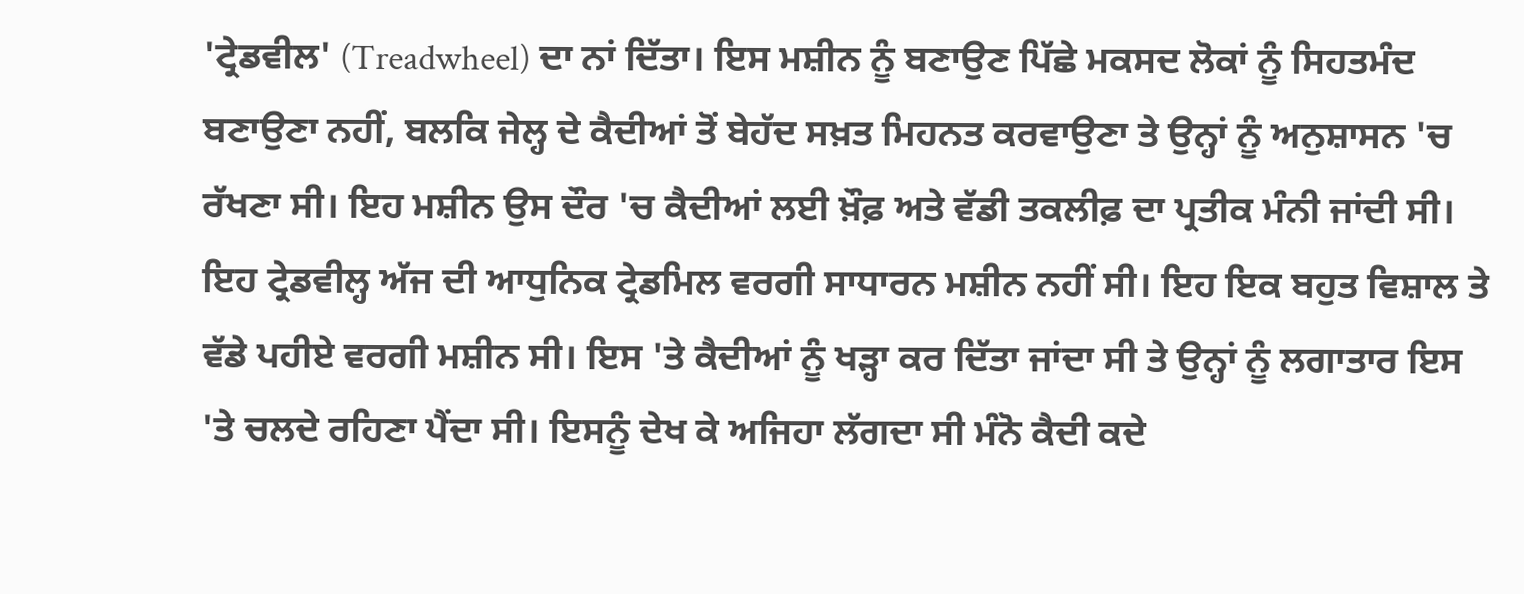'ਟ੍ਰੇਡਵੀਲ' (Treadwheel) ਦਾ ਨਾਂ ਦਿੱਤਾ। ਇਸ ਮਸ਼ੀਨ ਨੂੰ ਬਣਾਉਣ ਪਿੱਛੇ ਮਕਸਦ ਲੋਕਾਂ ਨੂੰ ਸਿਹਤਮੰਦ ਬਣਾਉਣਾ ਨਹੀਂ, ਬਲਕਿ ਜੇਲ੍ਹ ਦੇ ਕੈਦੀਆਂ ਤੋਂ ਬੇਹੱਦ ਸਖ਼ਤ ਮਿਹਨਤ ਕਰਵਾਉਣਾ ਤੇ ਉਨ੍ਹਾਂ ਨੂੰ ਅਨੁਸ਼ਾਸਨ 'ਚ ਰੱਖਣਾ ਸੀ। ਇਹ ਮਸ਼ੀਨ ਉਸ ਦੌਰ 'ਚ ਕੈਦੀਆਂ ਲਈ ਖ਼ੌਫ਼ ਅਤੇ ਵੱਡੀ ਤਕਲੀਫ਼ ਦਾ ਪ੍ਰਤੀਕ ਮੰਨੀ ਜਾਂਦੀ ਸੀ।
ਇਹ ਟ੍ਰੇਡਵੀਲ੍ਹ ਅੱਜ ਦੀ ਆਧੁਨਿਕ ਟ੍ਰੇਡਮਿਲ ਵਰਗੀ ਸਾਧਾਰਨ ਮਸ਼ੀਨ ਨਹੀਂ ਸੀ। ਇਹ ਇਕ ਬਹੁਤ ਵਿਸ਼ਾਲ ਤੇ ਵੱਡੇ ਪਹੀਏ ਵਰਗੀ ਮਸ਼ੀਨ ਸੀ। ਇਸ 'ਤੇ ਕੈਦੀਆਂ ਨੂੰ ਖੜ੍ਹਾ ਕਰ ਦਿੱਤਾ ਜਾਂਦਾ ਸੀ ਤੇ ਉਨ੍ਹਾਂ ਨੂੰ ਲਗਾਤਾਰ ਇਸ 'ਤੇ ਚਲਦੇ ਰਹਿਣਾ ਪੈਂਦਾ ਸੀ। ਇਸਨੂੰ ਦੇਖ ਕੇ ਅਜਿਹਾ ਲੱਗਦਾ ਸੀ ਮੰਨੋ ਕੈਦੀ ਕਦੇ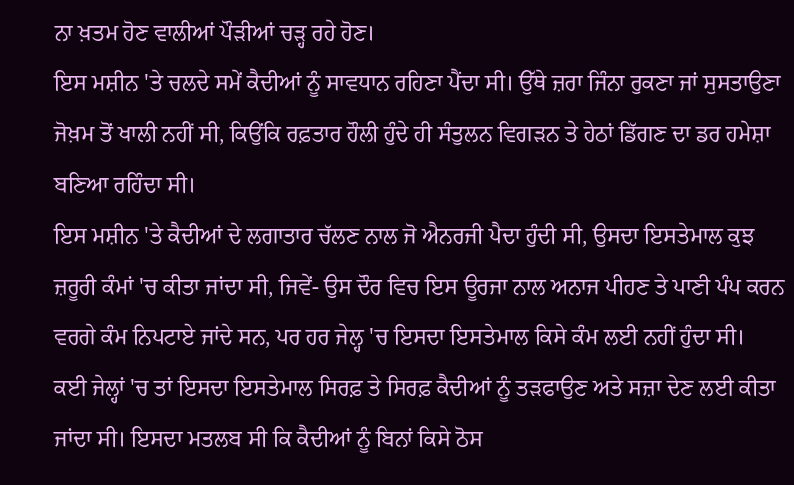ਨਾ ਖ਼ਤਮ ਹੋਣ ਵਾਲੀਆਂ ਪੌੜੀਆਂ ਚੜ੍ਹ ਰਹੇ ਹੋਣ।
ਇਸ ਮਸ਼ੀਨ 'ਤੇ ਚਲਦੇ ਸਮੇਂ ਕੈਦੀਆਂ ਨੂੰ ਸਾਵਧਾਨ ਰਹਿਣਾ ਪੈਂਦਾ ਸੀ। ਉੱਥੇ ਜ਼ਰਾ ਜਿੰਨਾ ਰੁਕਣਾ ਜਾਂ ਸੁਸਤਾਉਣਾ ਜੋਖ਼ਮ ਤੋਂ ਖਾਲੀ ਨਹੀਂ ਸੀ, ਕਿਉਂਕਿ ਰਫ਼ਤਾਰ ਹੌਲੀ ਹੁੰਦੇ ਹੀ ਸੰਤੁਲਨ ਵਿਗੜਨ ਤੇ ਹੇਠਾਂ ਡਿੱਗਣ ਦਾ ਡਰ ਹਮੇਸ਼ਾ ਬਣਿਆ ਰਹਿੰਦਾ ਸੀ।
ਇਸ ਮਸ਼ੀਨ 'ਤੇ ਕੈਦੀਆਂ ਦੇ ਲਗਾਤਾਰ ਚੱਲਣ ਨਾਲ ਜੋ ਐਨਰਜੀ ਪੈਦਾ ਹੁੰਦੀ ਸੀ, ਉਸਦਾ ਇਸਤੇਮਾਲ ਕੁਝ ਜ਼ਰੂਰੀ ਕੰਮਾਂ 'ਚ ਕੀਤਾ ਜਾਂਦਾ ਸੀ, ਜਿਵੇਂ- ਉਸ ਦੌਰ ਵਿਚ ਇਸ ਊਰਜਾ ਨਾਲ ਅਨਾਜ ਪੀਹਣ ਤੇ ਪਾਣੀ ਪੰਪ ਕਰਨ ਵਰਗੇ ਕੰਮ ਨਿਪਟਾਏ ਜਾਂਦੇ ਸਨ, ਪਰ ਹਰ ਜੇਲ੍ਹ 'ਚ ਇਸਦਾ ਇਸਤੇਮਾਲ ਕਿਸੇ ਕੰਮ ਲਈ ਨਹੀਂ ਹੁੰਦਾ ਸੀ।
ਕਈ ਜੇਲ੍ਹਾਂ 'ਚ ਤਾਂ ਇਸਦਾ ਇਸਤੇਮਾਲ ਸਿਰਫ਼ ਤੇ ਸਿਰਫ਼ ਕੈਦੀਆਂ ਨੂੰ ਤੜਫਾਉਣ ਅਤੇ ਸਜ਼ਾ ਦੇਣ ਲਈ ਕੀਤਾ ਜਾਂਦਾ ਸੀ। ਇਸਦਾ ਮਤਲਬ ਸੀ ਕਿ ਕੈਦੀਆਂ ਨੂੰ ਬਿਨਾਂ ਕਿਸੇ ਠੋਸ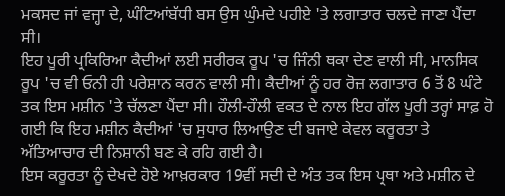ਮਕਸਦ ਜਾਂ ਵਜ੍ਹਾ ਦੇ, ਘੰਟਿਆਂਬੱਧੀ ਬਸ ਉਸ ਘੁੰਮਦੇ ਪਹੀਏ 'ਤੇ ਲਗਾਤਾਰ ਚਲਦੇ ਜਾਣਾ ਪੈਂਦਾ ਸੀ।
ਇਹ ਪੂਰੀ ਪ੍ਰਕਿਰਿਆ ਕੈਦੀਆਂ ਲਈ ਸਰੀਰਕ ਰੂਪ 'ਚ ਜਿੰਨੀ ਥਕਾ ਦੇਣ ਵਾਲੀ ਸੀ, ਮਾਨਸਿਕ ਰੂਪ 'ਚ ਵੀ ਓਨੀ ਹੀ ਪਰੇਸ਼ਾਨ ਕਰਨ ਵਾਲੀ ਸੀ। ਕੈਦੀਆਂ ਨੂੰ ਹਰ ਰੋਜ਼ ਲਗਾਤਾਰ 6 ਤੋਂ 8 ਘੰਟੇ ਤਕ ਇਸ ਮਸ਼ੀਨ 'ਤੇ ਚੱਲਣਾ ਪੈਂਦਾ ਸੀ। ਹੌਲੀ-ਹੌਲੀ ਵਕਤ ਦੇ ਨਾਲ ਇਹ ਗੱਲ ਪੂਰੀ ਤਰ੍ਹਾਂ ਸਾਫ਼ ਹੋ ਗਈ ਕਿ ਇਹ ਮਸ਼ੀਨ ਕੈਦੀਆਂ 'ਚ ਸੁਧਾਰ ਲਿਆਉਣ ਦੀ ਬਜਾਏ ਕੇਵਲ ਕਰੂਰਤਾ ਤੇ ਅੱਤਿਆਚਾਰ ਦੀ ਨਿਸ਼ਾਨੀ ਬਣ ਕੇ ਰਹਿ ਗਈ ਹੈ।
ਇਸ ਕਰੂਰਤਾ ਨੂੰ ਦੇਖਦੇ ਹੋਏ ਆਖ਼ਰਕਾਰ 19ਵੀਂ ਸਦੀ ਦੇ ਅੰਤ ਤਕ ਇਸ ਪ੍ਰਥਾ ਅਤੇ ਮਸ਼ੀਨ ਦੇ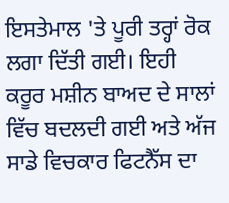ਇਸਤੇਮਾਲ 'ਤੇ ਪੂਰੀ ਤਰ੍ਹਾਂ ਰੋਕ ਲਗਾ ਦਿੱਤੀ ਗਈ। ਇਹੀ ਕਰੂਰ ਮਸ਼ੀਨ ਬਾਅਦ ਦੇ ਸਾਲਾਂ ਵਿੱਚ ਬਦਲਦੀ ਗਈ ਅਤੇ ਅੱਜ ਸਾਡੇ ਵਿਚਕਾਰ ਫਿਟਨੈੱਸ ਦਾ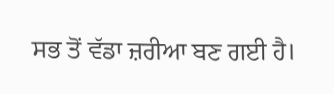ਸਭ ਤੋਂ ਵੱਡਾ ਜ਼ਰੀਆ ਬਣ ਗਈ ਹੈ।